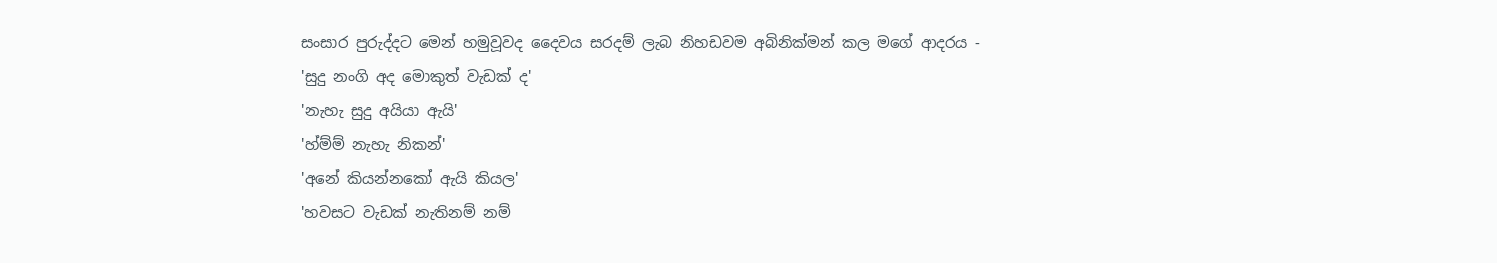සංසාර පුරුද්දට මෙන් හමුවූවද දෛවය සරදම් ලැබ නිහඩවම අබිනික්මන් කල මගේ ආදරය -
'සුදු නංගි අද මොකුත් වැඩක් ද'
'නැහැ සුදු අයියා ඇයි'
'හ්ම්ම් නැහැ නිකන්'
'අනේ කියන්නකෝ ඇයි කියල'
'හවසට වැඩක් නැතිනම් නම්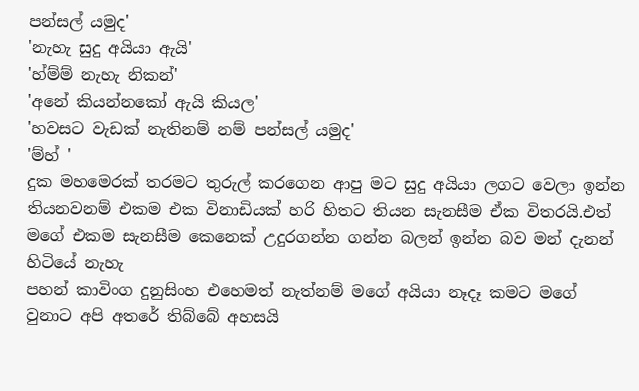පන්සල් යමුද'
'නැහැ සුදු අයියා ඇයි'
'හ්ම්ම් නැහැ නිකන්'
'අනේ කියන්නකෝ ඇයි කියල'
'හවසට වැඩක් නැතිනම් නම් පන්සල් යමුද'
'ම්හ් '
දුක මහමෙරක් තරමට තුරුල් කරගෙන ආපු මට සුදු අයියා ලගට වෙලා ඉන්න තියනවනම් එකම එක විනාඩියක් හරි හිතට තියන සැනසීම ඒක විතරයි.එත් මගේ එකම සැනසීම කෙනෙක් උදුරගන්න ගන්න බලන් ඉන්න බව මන් දැනන් හිටියේ නැහැ
පහන් කාවිංග දුනුසිංහ එහෙමත් නැත්නම් මගේ අයියා නෑදෑ කමට මගේ වුනාට අපි අතරේ තිබ්බේ අහසයි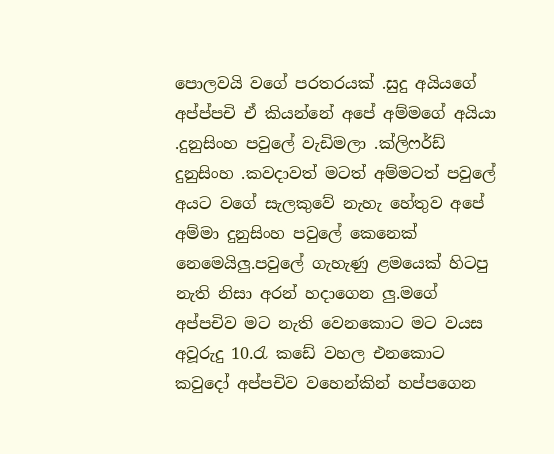පොලවයි වගේ පරතරයක් .සුදු අයියගේ අප්ප්පචි ඒ කියන්නේ අපේ අම්මගේ අයියා .දුනුසිංහ පවුලේ වැඩිමලා .ක්ලිෆර්ඩ් දුනුසිංහ .කවදාවත් මටත් අම්මටත් පවුලේ අයට වගේ සැලකුවේ නැහැ හේතුව අපේ අම්මා දුනුසිංහ පවුලේ කෙනෙක් නෙමෙයිලු.පවුලේ ගැහැණු ළමයෙක් හිටපු නැති නිසා අරන් හදාගෙන ලු.මගේ අප්පචිව මට නැති වෙනකොට මට වයස අවූරුදු 10.රැ කඩේ වහල එනකොට කවුදෝ අප්පචිව වහෙන්කින් හප්පගෙන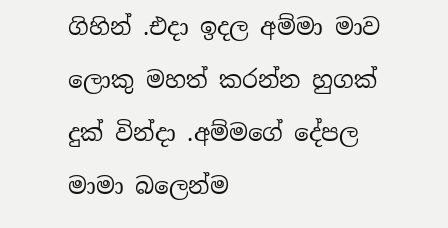ගිහින් .එදා ඉදල අම්මා මාව ලොකු මහත් කරන්න හුගක් දුක් වින්දා .අම්මගේ දේපල මාමා බලෙන්ම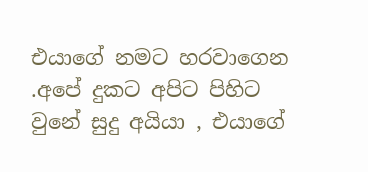එයාගේ නමට හරවාගෙන .අපේ දුකට අපිට පිහිට වුනේ සුදු අයියා , එයාගේ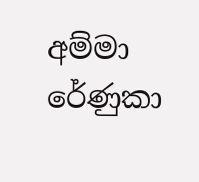අම්මා රේණුකා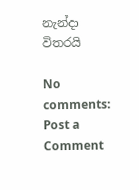නැන්දා විතරයි

No comments:
Post a Comment